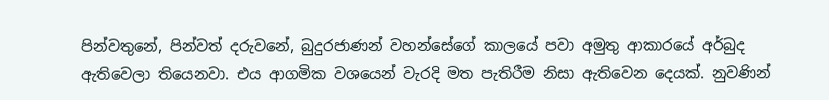පින්වතුනේ, පින්වත් දරුවනේ, බුදුරජාණන් වහන්සේගේ කාලයේ පවා අමුතු ආකාරයේ අර්බුද ඇතිවෙලා තියෙනවා. එය ආගමික වශයෙන් වැරදි මත පැතිරීම නිසා ඇතිවෙන දෙයක්. නුවණින්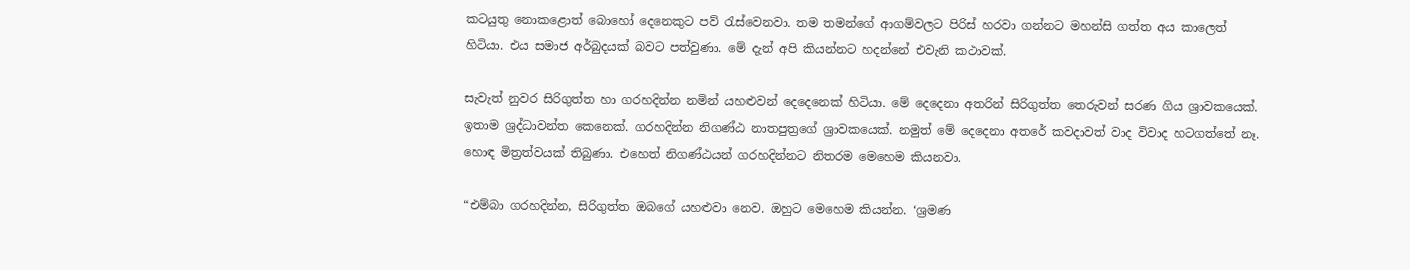කටයුතු නොකළොත් බොහෝ දෙනෙකුට පව් රැස්වෙනවා. තම තමන්ගේ ආගම්වලට පිරිස් හරවා ගන්නට මහන්සි ගත්ත අය කාලෙත් හිටියා. එය සමාජ අර්බුදයක් බවට පත්වුණා. මේ දැන් අපි කියන්නට හදන්නේ එවැනි කථාවක්.

සැවැත් නුවර සිරිගුත්ත හා ගරහදින්න නමින් යහළුවන් දෙදෙනෙක් හිටියා. මේ දෙදෙනා අතරින් සිරිගුත්ත තෙරුවන් සරණ ගිය ශ්‍රාවකයෙක්. ඉතාම ශ්‍රද්ධාවන්ත කෙනෙක්. ගරහදින්න නිගණ්ඨ නාතපුත්‍රගේ ශ්‍රාවකයෙක්. නමුත් මේ දෙදෙනා අතරේ කවදාවත් වාද විවාද හටගත්තේ නෑ. හොඳ මිත්‍රත්වයක් තිබුණා. එහෙත් නිගණ්ඨයන් ගරහදින්නට නිතරම මෙහෙම කියනවා.

“එම්බා ගරහදින්න, සිරිගුත්ත ඔබගේ යහළුවා නෙව. ඔහුට මෙහෙම කියන්න. ‘ශ්‍රමණ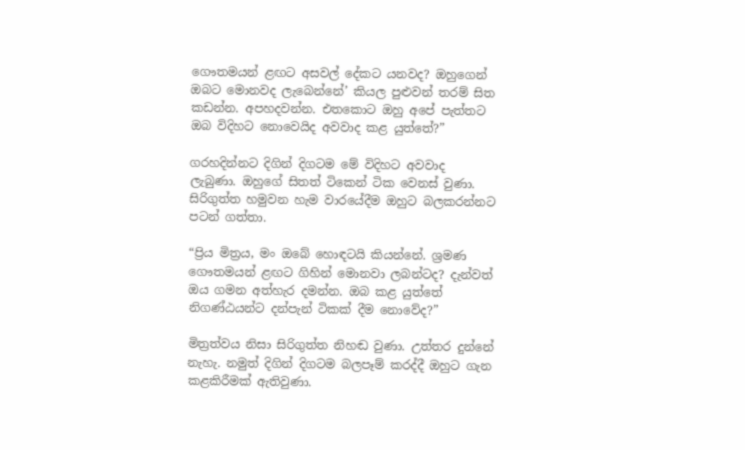ගෞතමයන් ළඟට අසවල් දේකට යනවද? ඔහුගෙන් ඔබට මොනවද ලැබෙන්නේ’ කියල පුළුවන් තරම් සිත කඩන්න. අපහදවන්න. එතකොට ඔහු අපේ පැත්තට ඔබ විදිහට නොවෙයිද අවවාද කළ යුත්තේ?”

ගරහදින්නට දිගින් දිගටම මේ විදිහට අවවාද ලැබුණා. ඔහුගේ සිතත් ටිකෙන් ටික වෙනස් වුණා. සිරිගුත්ත හමුවන හැම වාරයේදීම ඔහුට බලකරන්නට පටන් ගත්තා.

“ප්‍රිය මිත්‍රය, මං ඔබේ හොඳටයි කියන්නේ. ශ්‍රමණ ගෞතමයන් ළඟට ගිහින් මොනවා ලබන්ටද? දැන්වත් ඔය ගමන අත්හැර දමන්න. ඔබ කළ යුත්තේ නිගණ්ඨයන්ට දන්පැන් ටිකක් දීම නොවේද?”

මිත්‍රත්වය නිසා සිරිගුත්ත නිහඬ වුණා. උත්තර දුන්නේ නැහැ. නමුත් දිගින් දිගටම බලපෑම් කරද්දී ඔහුට ගැන කළකිරීමක් ඇතිවුණා.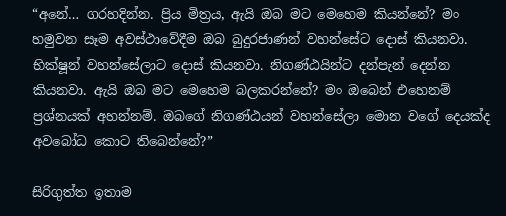“අනේ… ගරහදින්න. ප්‍රිය මිත්‍රය, ඇයි ඔබ මට මෙහෙම කියන්නේ? මං හමුවන සෑම අවස්ථාවේදීම ඔබ බුදුරජාණන් වහන්සේට දොස් කියනවා. භික්ෂූන් වහන්සේලාට දොස් කියනවා. නිගණ්ඨයින්ට දන්පැන් දෙන්න කියනවා. ඇයි ඔබ මට මෙහෙම බලකරන්නේ? මං ඔබෙන් එහෙනම් ප්‍රශ්නයක් අහන්නම්. ඔබගේ නිගණ්ඨයන් වහන්සේලා මොන වගේ දෙයක්ද අවබෝධ කොට තිබෙන්නේ?”

සිරිගුත්ත ඉතාම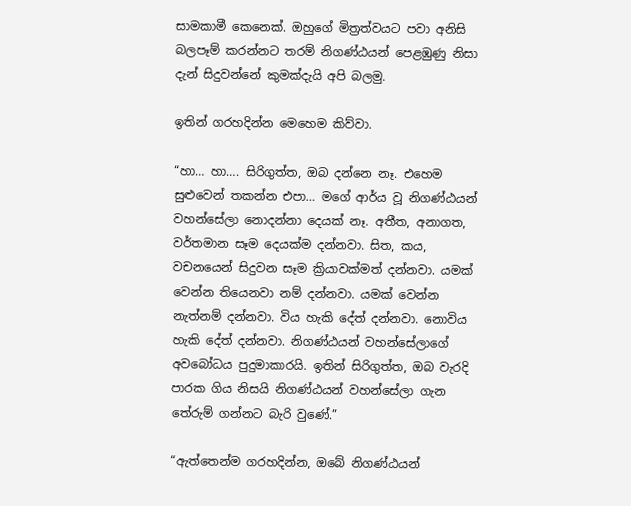සාමකාමී කෙනෙක්. ඔහුගේ මිත්‍රත්වයට පවා අනිසි බලපෑම් කරන්නට තරම් නිගණ්ඨයන් පෙළඹුණු නිසා දැන් සිදුවන්නේ කුමක්දැයි අපි බලමු.

ඉතින් ගරහදින්න මෙහෙම කිව්වා.

“හා… හා…. සිරිගුත්ත, ඔබ දන්නෙ නෑ. එහෙම සුළුවෙන් තකන්න එපා… මගේ ආර්ය වූ නිගණ්ඨයන් වහන්සේලා නොදන්නා දෙයක් නෑ. අතීත, අනාගත, වර්තමාන සෑම දෙයක්ම දන්නවා. සිත, කය, වචනයෙන් සිදුවන සෑම ක්‍රියාවක්මත් දන්නවා. යමක් වෙන්න තියෙනවා නම් දන්නවා. යමක් වෙන්න නැත්නම් දන්නවා. විය හැකි දේත් දන්නවා. නොවිය හැකි දේත් දන්නවා. නිගණ්ඨයන් වහන්සේලාගේ අවබෝධය පුදුමාකාරයි. ඉතින් සිරිගුත්ත, ඔබ වැරදි පාරක ගිය නිසයි නිගණ්ඨයන් වහන්සේලා ගැන තේරුම් ගන්නට බැරි වුණේ.”

“ඇත්තෙන්ම ගරහදින්න, ඔබේ නිගණ්ඨයන්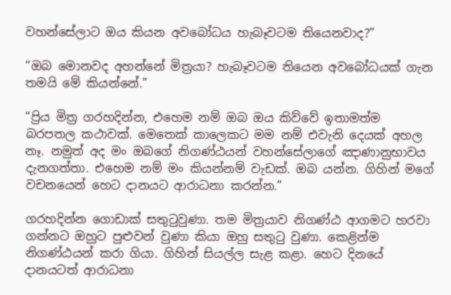වහන්සේලාට ඔය කියන අවබෝධය හැබෑවටම තියෙනවාද?”

“ඔබ මොනවද අහන්නේ මිත්‍රයා? හැබෑවටම තියෙන අවබෝධයක් ගැන තමයි මේ කියන්නේ.”

“ප්‍රිය මිත්‍ර ගරහදින්න, එහෙම නම් ඔබ ඔය කිව්වේ ඉතාමත්ම බරපතල කථාවක්. මෙතෙක් කාලෙකට මම නම් එවැනි දෙයක් අහල නෑ. නමුත් අද මං ඔබගේ නිගණ්ඨයන් වහන්සේලාගේ ඤාණානුභාවය දැනගත්තා. එහෙම නම් මං කියන්නම් වැඩක්. ඔබ යන්න. ගිහින් මගේ වචනයෙන් හෙට දානයට ආරාධනා කරන්න.”

ගරහදින්න ගොඩාක් සතුටුවුණා. තම මිත්‍රයාව නිගණ්ඨ ආගමට හරවා ගන්නට ඔහුට පුළුවන් වුණා කියා ඔහු සතුටු වුණා. කෙළින්ම නිගණ්ඨයන් කරා ගියා. ගිහින් සියල්ල සැළ කළා. හෙට දිනයේ දානයටත් ආරාධනා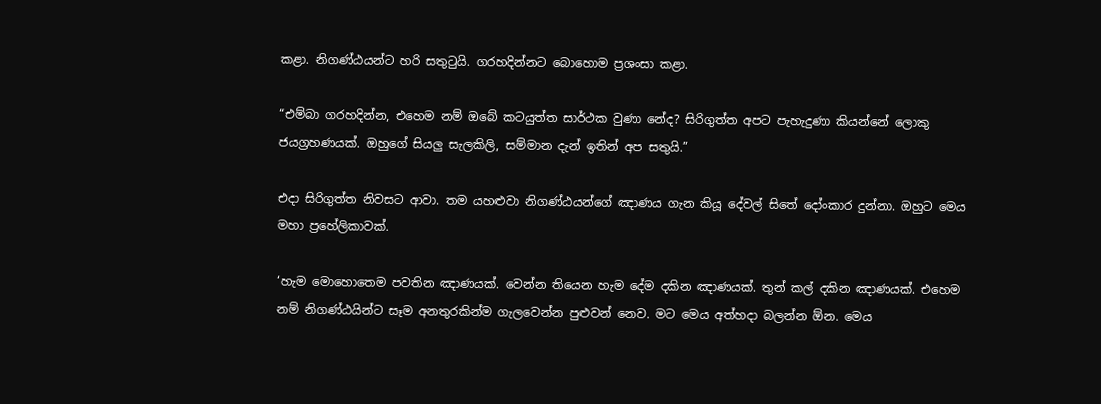කළා. නිගණ්ඨයන්ට හරි සතුටුයි. ගරහදින්නට බොහොම ප්‍රශංසා කළා.

“එම්බා ගරහදින්න, එහෙම නම් ඔබේ කටයුත්ත සාර්ථක වුණා නේද? සිරිගුත්ත අපට පැහැදුණා කියන්නේ ලොකු ජයග්‍රහණයක්. ඔහුගේ සියලු සැලකිලි, සම්මාන දැන් ඉතින් අප සතුයි.”

එදා සිරිගුත්ත නිවසට ආවා. තම යහළුවා නිගණ්ඨයන්ගේ ඤාණය ගැන කියූ දේවල් සිතේ දෝංකාර දුන්නා. ඔහුට මෙය මහා ප්‍රහේලිකාවක්.

‘හැම මොහොතෙම පවතින ඤාණයක්. වෙන්න තියෙන හැම දේම දකින ඤාණයක්. තුන් කල් දකින ඤාණයක්. එහෙම නම් නිගණ්ඨයින්ට සෑම අනතුරකින්ම ගැලවෙන්න පුළුවන් නෙව. මට මෙය අත්හදා බලන්න ඕන. මෙය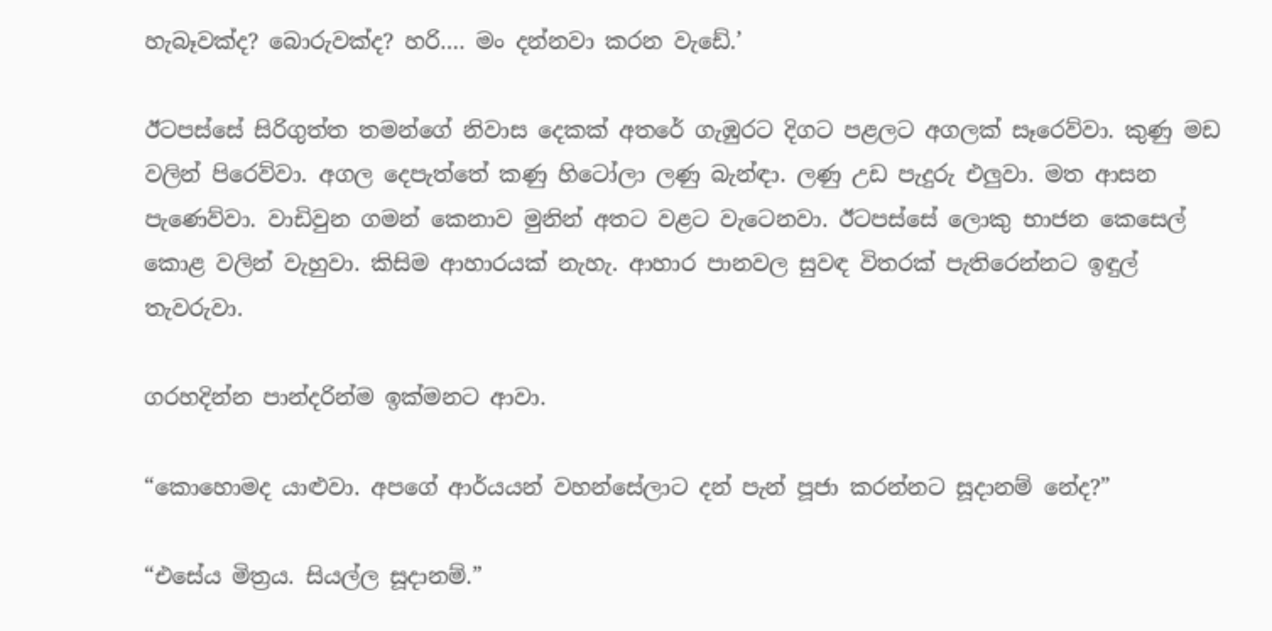හැබෑවක්ද? බොරුවක්ද? හරි…. මං දන්නවා කරන වැඩේ.’

ඊටපස්සේ සිරිගුත්ත තමන්ගේ නිවාස දෙකක් අතරේ ගැඹුරට දිගට පළලට අගලක් සෑරෙව්වා. කුණු මඩ වලින් පිරෙව්වා. අගල දෙපැත්තේ කණු හිටෝලා ලණු බැන්ඳා. ලණු උඩ පැදුරු එලුවා. මත ආසන පැණෙව්වා. වාඩිවුන ගමන් කෙනාව මුනින් අතට වළට වැටෙනවා. ඊටපස්සේ ලොකු භාජන කෙසෙල් කොළ වලින් වැහුවා. කිසිම ආහාරයක් නැහැ. ආහාර පානවල සුවඳ විතරක් පැතිරෙන්නට ඉඳුල් තැවරුවා.

ගරහදින්න පාන්දරින්ම ඉක්මනට ආවා.

“කොහොමද යාළුවා. අපගේ ආර්යයන් වහන්සේලාට දන් පැන් පූජා කරන්නට සූදානම් නේද?”

“එසේය මිත්‍රය. සියල්ල සූදානම්.”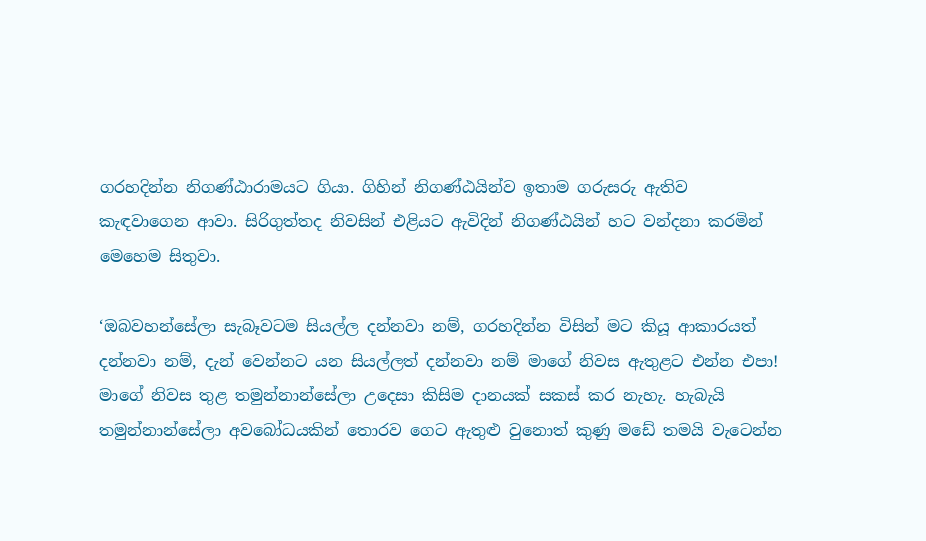ගරහදින්න නිගණ්ඨාරාමයට ගියා. ගිහින් නිගණ්ඨයින්ව ඉතාම ගරුසරු ඇතිව කැඳවාගෙන ආවා. සිරිගුත්තද නිවසින් එළියට ඇවිදින් නිගණ්ඨයින් හට වන්දනා කරමින් මෙහෙම සිතුවා.

‘ඔබවහන්සේලා සැබෑවටම සියල්ල දන්නවා නම්, ගරහදින්න විසින් මට කියූ ආකාරයත් දන්නවා නම්, දැන් වෙන්නට යන සියල්ලත් දන්නවා නම් මාගේ නිවස ඇතුළට එන්න එපා! මාගේ නිවස තුළ තමුන්නාන්සේලා උදෙසා කිසිම දානයක් සකස් කර නැහැ. හැබැයි තමුන්නාන්සේලා අවබෝධයකින් තොරව ගෙට ඇතුළු වුනොත් කුණු මඩේ තමයි වැටෙන්න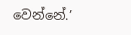වෙන්නේ.’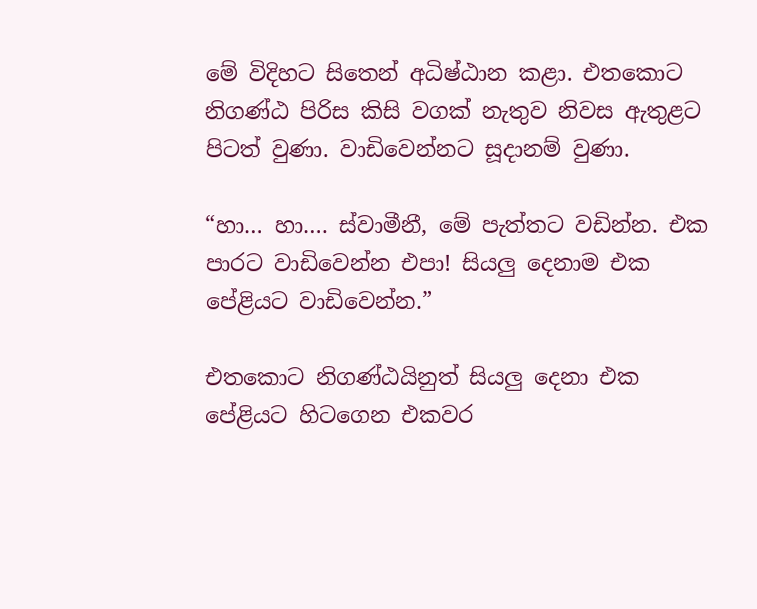මේ විදිහට සිතෙන් අධිෂ්ඨාන කළා. එතකොට නිගණ්ඨ පිරිස කිසි වගක් නැතුව නිවස ඇතුළට පිටත් වුණා. වාඩිවෙන්නට සූදානම් වුණා.

“හා… හා…. ස්වාමීනී, මේ පැත්තට වඩින්න. එක පාරට වාඩිවෙන්න එපා! සියලු දෙනාම එක පේළියට වාඩිවෙන්න.”

එතකොට නිගණ්ඨයිනුත් සියලු දෙනා එක පේළියට හිටගෙන එකවර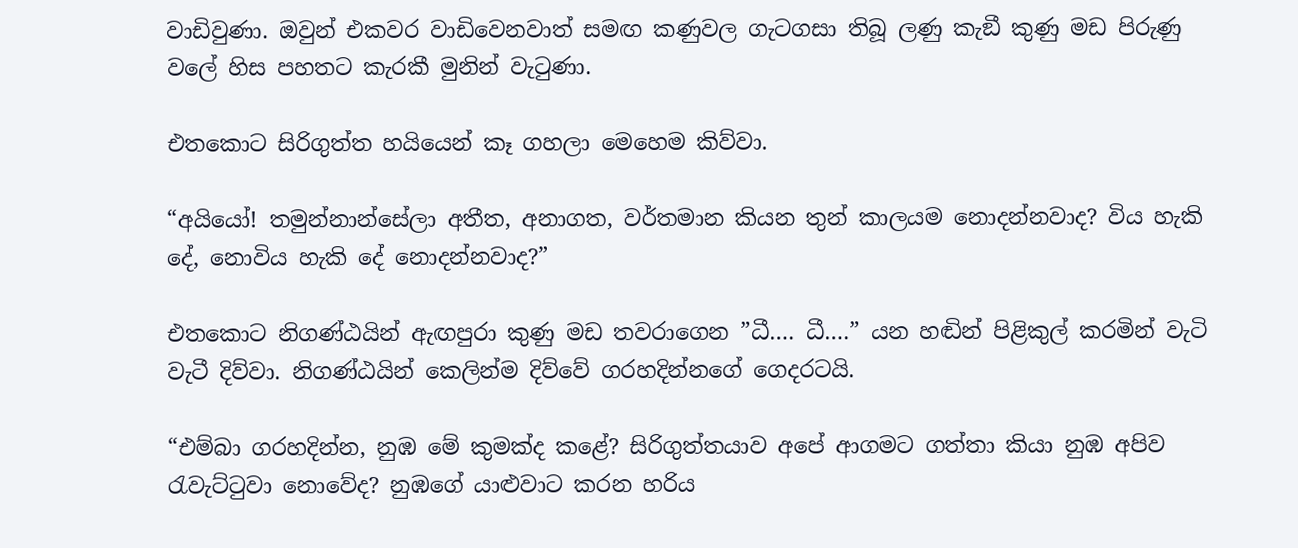වාඩිවුණා. ඔවුන් එකවර වාඩිවෙනවාත් සමඟ කණුවල ගැටගසා තිබූ ලණු කැඞී කුණු මඩ පිරුණු වලේ හිස පහතට කැරකී මුනින් වැටුණා.

එතකොට සිරිගුත්ත හයියෙන් කෑ ගහලා මෙහෙම කිව්වා.

“අයියෝ! තමුන්නාන්සේලා අතීත, අනාගත, වර්තමාන කියන තුන් කාලයම නොදන්නවාද? විය හැකි දේ, නොවිය හැකි දේ නොදන්නවාද?”

එතකොට නිගණ්ඨයින් ඇඟපුරා කුණු මඩ තවරාගෙන ”ධී…. ධී….” යන හඬින් පිළිකුල් කරමින් වැටි වැටී දිව්වා. නිගණ්ඨයින් කෙලින්ම දිව්වේ ගරහදින්නගේ ගෙදරටයි.

“එම්බා ගරහදින්න, නුඹ මේ කුමක්ද කළේ? සිරිගුත්තයාව අපේ ආගමට ගත්තා කියා නුඹ අපිව රැවැට්ටුවා නොවේද? නුඹගේ යාළුවාට කරන හරිය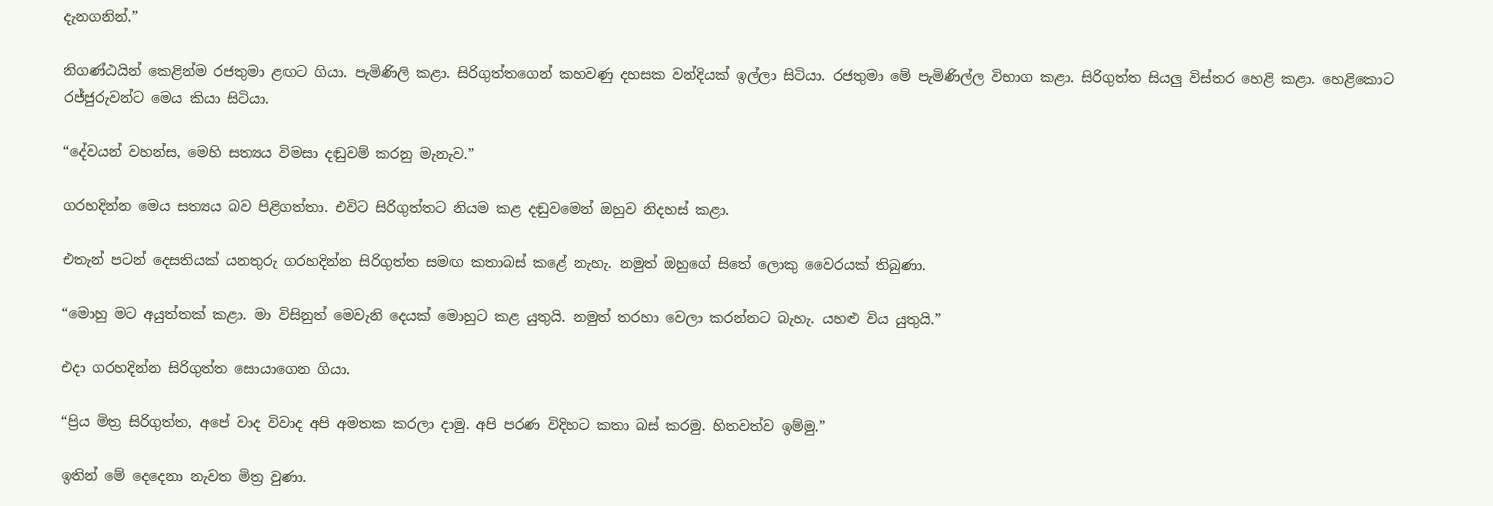දැනගනින්.”

නිගණ්ඨයින් කෙළින්ම රජතුමා ළඟට ගියා. පැමිණිලි කළා. සිරිගුත්තගෙන් කහවණු දහසක වන්දියක් ඉල්ලා සිටියා. රජතුමා මේ පැමිණිල්ල විභාග කළා. සිරිගුත්ත සියලු විස්තර හෙළි කළා. හෙළිකොට රජ්ජුරුවන්ට මෙය කියා සිටියා.

“දේවයන් වහන්ස, මෙහි සත්‍යය විමසා දඬුවම් කරනු මැනැව.”

ගරහදින්න මෙය සත්‍යය බව පිළිගත්තා. එවිට සිරිගුත්තට නියම කළ දඬුවමෙන් ඔහුව නිදහස් කළා.

එතැන් පටන් දෙසතියක් යනතුරු ගරහදින්න සිරිගුත්ත සමඟ කතාබස් කළේ නැහැ. නමුත් ඔහුගේ සිතේ ලොකු වෛරයක් තිබුණා.

“මොහු මට අයුත්තක් කළා. මා විසිනුත් මෙවැනි දෙයක් මොහුට කළ යුතුයි. නමුත් තරහා වෙලා කරන්නට බැහැ. යහළු විය යුතුයි.”

එදා ගරහදින්න සිරිගුත්ත සොයාගෙන ගියා.

“ප්‍රිය මිත්‍ර සිරිගුත්ත, අපේ වාද විවාද අපි අමතක කරලා දාමු. අපි පරණ විදිහට කතා බස් කරමු. හිතවත්ව ඉම්මු.”

ඉතින් මේ දෙදෙනා නැවත මිත්‍ර වුණා.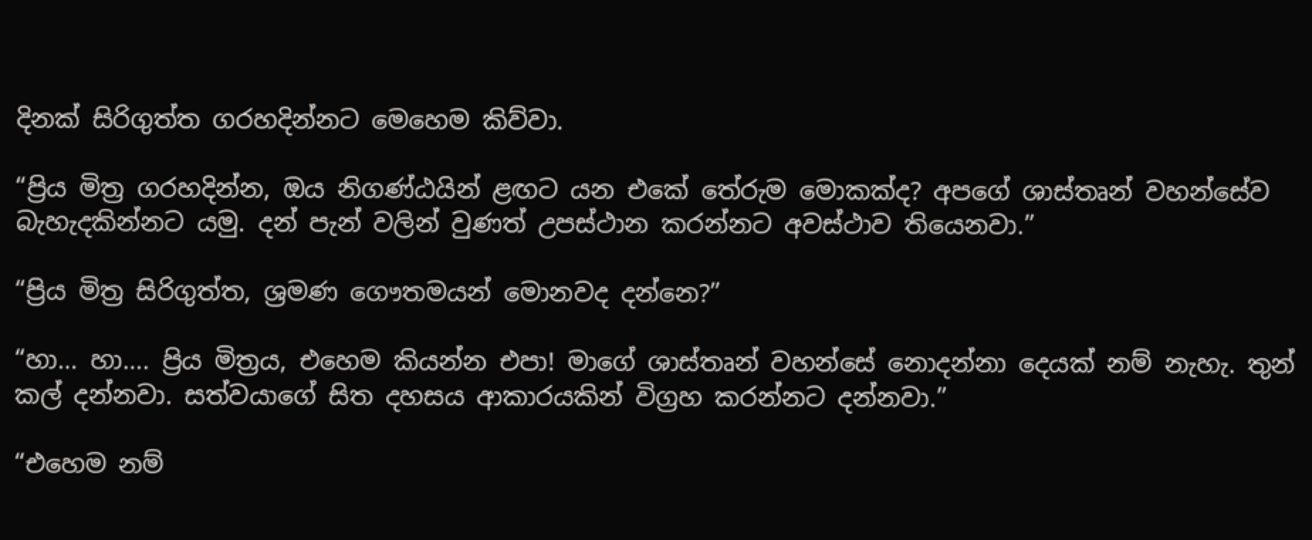දිනක් සිරිගුත්ත ගරහදින්නට මෙහෙම කිව්වා.

“ප්‍රිය මිත්‍ර ගරහදින්න, ඔය නිගණ්ඨයින් ළඟට යන එකේ තේරුම මොකක්ද? අපගේ ශාස්තෘන් වහන්සේව බැහැදකින්නට යමු. දන් පැන් වලින් වුණත් උපස්ථාන කරන්නට අවස්ථාව තියෙනවා.”

“ප්‍රිය මිත්‍ර සිරිගුත්ත, ශ්‍රමණ ගෞතමයන් මොනවද දන්නෙ?”

“හා… හා…. ප්‍රිය මිත්‍රය, එහෙම කියන්න එපා! මාගේ ශාස්තෘන් වහන්සේ නොදන්නා දෙයක් නම් නැහැ. තුන් කල් දන්නවා. සත්වයාගේ සිත දහසය ආකාරයකින් විග්‍රහ කරන්නට දන්නවා.”

“එහෙම නම්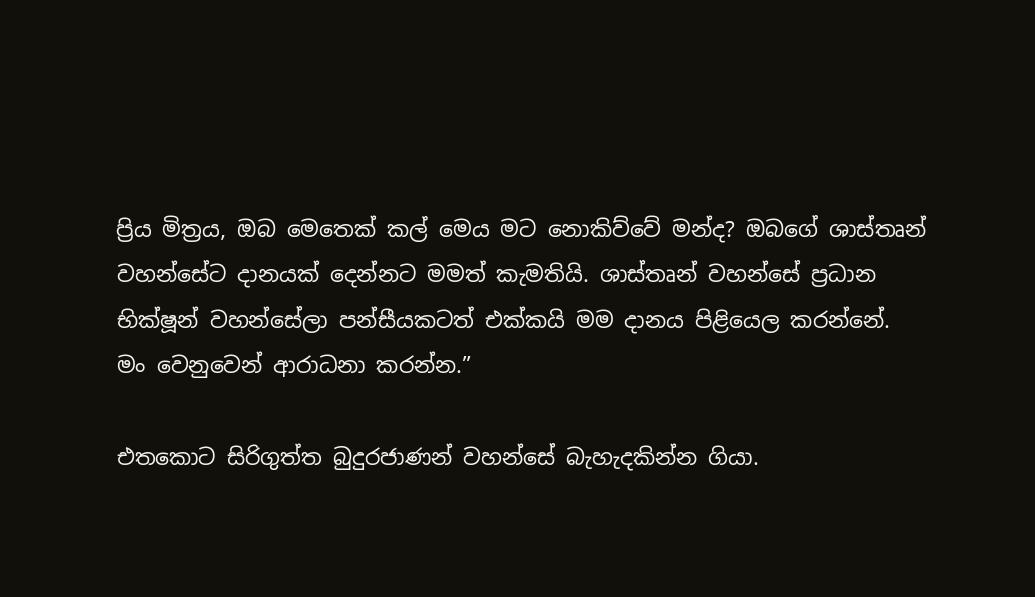ප්‍රිය මිත්‍රය, ඔබ මෙතෙක් කල් මෙය මට නොකිව්වේ මන්ද? ඔබගේ ශාස්තෘන් වහන්සේට දානයක් දෙන්නට මමත් කැමතියි. ශාස්තෘන් වහන්සේ ප්‍රධාන භික්ෂූන් වහන්සේලා පන්සීයකටත් එක්කයි මම දානය පිළියෙල කරන්නේ. මං වෙනුවෙන් ආරාධනා කරන්න.”

එතකොට සිරිගුත්ත බුදුරජාණන් වහන්සේ බැහැදකින්න ගියා.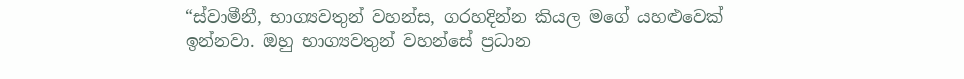“ස්වාමීනී, භාග්‍යවතුන් වහන්ස, ගරහදින්න කියල මගේ යහළුවෙක් ඉන්නවා. ඔහු භාග්‍යවතුන් වහන්සේ ප්‍රධාන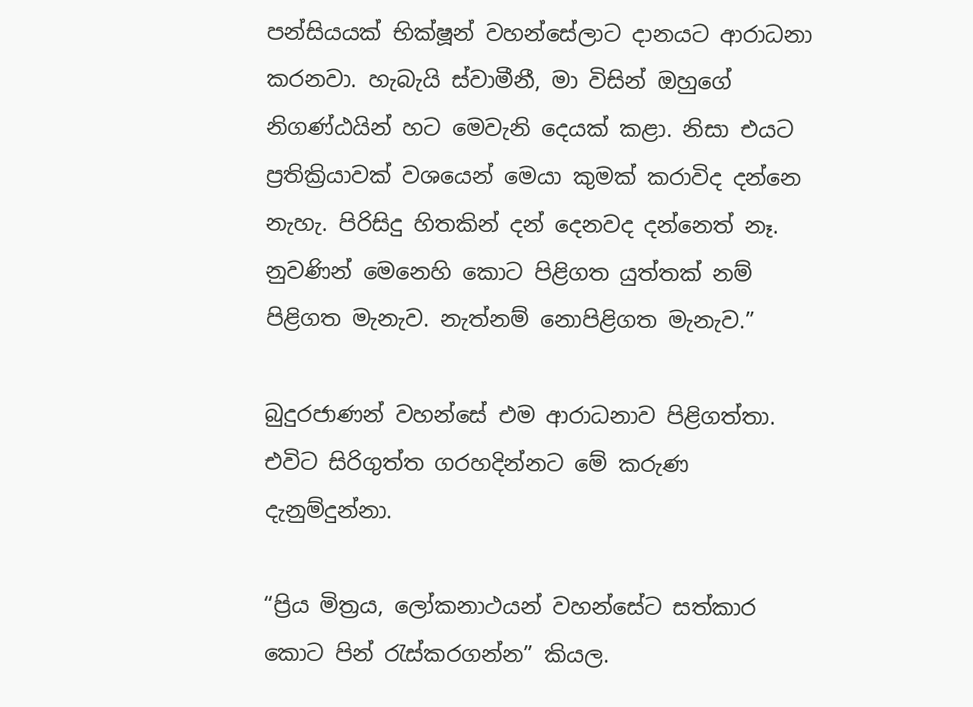පන්සියයක් භික්ෂූන් වහන්සේලාට දානයට ආරාධනා කරනවා. හැබැයි ස්වාමීනී, මා විසින් ඔහුගේ නිගණ්ඨයින් හට මෙවැනි දෙයක් කළා. නිසා එයට ප්‍රතික්‍රියාවක් වශයෙන් මෙයා කුමක් කරාවිද දන්නෙ නැහැ. පිරිසිදු හිතකින් දන් දෙනවද දන්නෙත් නෑ. නුවණින් මෙනෙහි කොට පිළිගත යුත්තක් නම් පිළිගත මැනැව. නැත්නම් නොපිළිගත මැනැව.”

බුදුරජාණන් වහන්සේ එම ආරාධනාව පිළිගත්තා. එවිට සිරිගුත්ත ගරහදින්නට මේ කරුණ දැනුම්දුන්නා.

“ප්‍රිය මිත්‍රය, ලෝකනාථයන් වහන්සේට සත්කාර කොට පින් රැස්කරගන්න” කියල.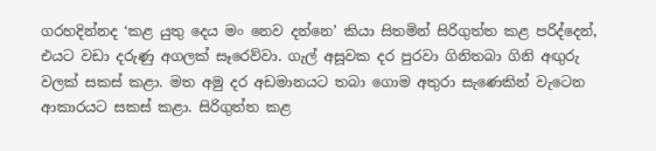ගරහදින්නද ‘කළ යුතු දෙය මං නෙව දන්නෙ’ කියා සිතමින් සිරිගුත්ත කළ පරිද්දෙන්, එයට වඩා දරුණු අගලක් සෑරෙව්වා. ගැල් අසූවක දර පුරවා ගිනිතබා ගිනි අඟුරු වලක් සකස් කළා. මත අමු දර අඩමානයට තබා ගොම අතුරා සැණෙකින් වැටෙන ආකාරයට සකස් කළා. සිරිගුත්ත කළ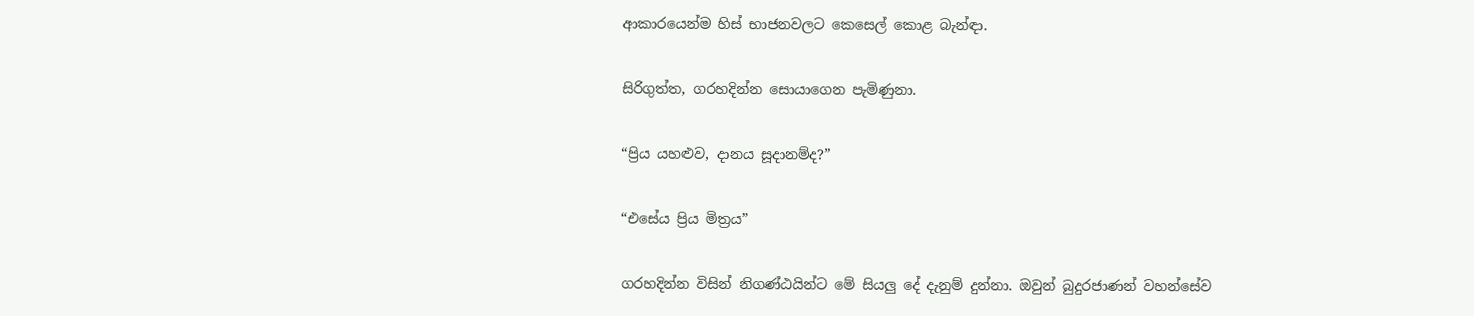ආකාරයෙන්ම හිස් භාජනවලට කෙසෙල් කොළ බැන්ඳා.

සිරිගුත්ත, ගරහදින්න සොයාගෙන පැමිණුනා.

“ප්‍රිය යහළුව, දානය සූදානම්ද?”

“එසේය ප්‍රිය මිත්‍රය”

ගරහදින්න විසින් නිගණ්ඨයින්ට මේ සියලු දේ දැනුම් දුන්නා. ඔවුන් බුදුරජාණන් වහන්සේව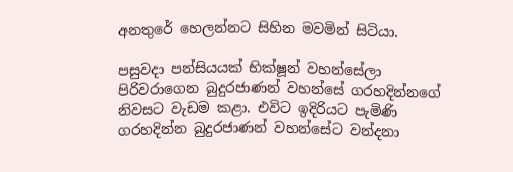අනතුරේ හෙලන්නට සිහින මවමින් සිටියා.

පසුවදා පන්සියයක් භික්ෂූන් වහන්සේලා පිරිවරාගෙන බුදුරජාණන් වහන්සේ ගරහදින්නගේ නිවසට වැඩම කළා. එවිට ඉදිරියට පැමිණි ගරහදින්න බුදුරජාණන් වහන්සේට වන්දනා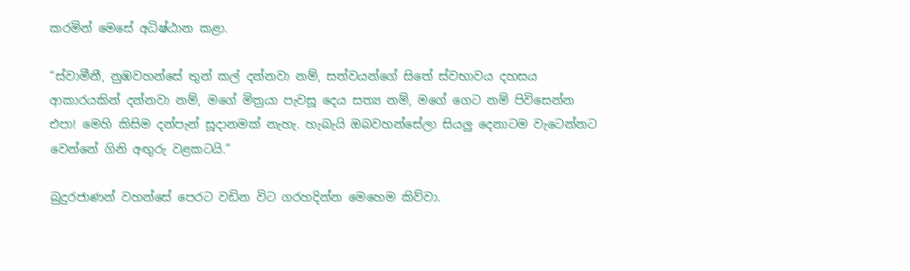කරමින් මෙසේ අධිෂ්ඨාන කළා.

“ස්වාමීනී, නුඹවහන්සේ තුන් කල් දන්නවා නම්, සත්වයන්ගේ සිතේ ස්වභාවය දහසය ආකාරයකින් දන්නවා නම්, මගේ මිත්‍රයා පැවසූ දෙය සත්‍ය නම්, මගේ ගෙට නම් පිවිසෙන්න එපා! මෙහි කිසිම දන්පැන් සූදානමක් නැහැ. හැබැයි ඔබවහන්සේලා සියලු දෙනාටම වැටෙන්නට වෙන්නේ ගිනි අඟුරු වළකටයි.”

බුදුරජාණන් වහන්සේ පෙරට වඩින විට ගරහදින්න මෙහෙම කිව්වා.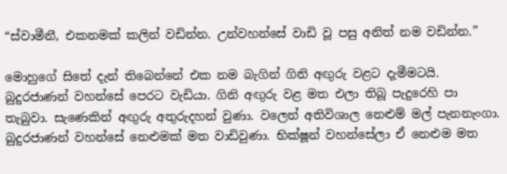“ස්වාමීනී, එකනමක් කලින් වඩින්න. උන්වහන්සේ වාඩි වූ පසු අනිත් නම වඩින්න.”

මොහුගේ සිතේ දැන් තිබෙන්නේ එක නම බැගින් ගිනි අඟුරු වළට දැමීමටයි. බුදුරජාණන් වහන්සේ පෙරට වැඩියා. ගිනි අඟුරු වළ මත එලා තිබූ පැදුරෙහි පා තැබුවා. සැණෙකින් අඟුරු අතුරුදහන් වුණා. වලෙන් අතිවිශාල නෙළුම් මල් පැනනැංගා. බුදුරජාණන් වහන්සේ නෙළුමක් මත වාඩිවුණා. භික්ෂූන් වහන්සේලා ඒ නෙළුම මත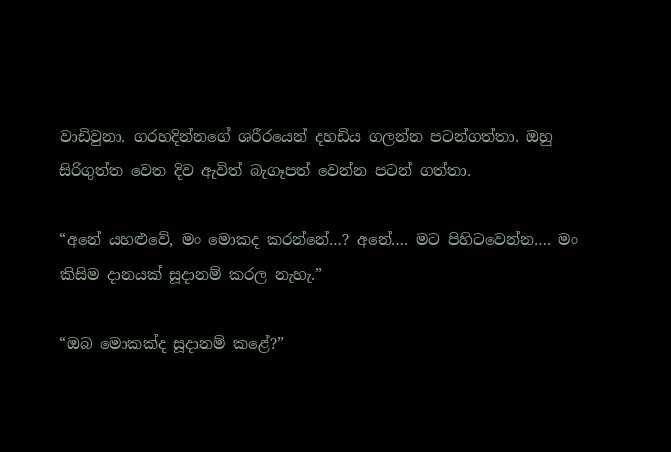වාඩිවුනා. ගරහදින්නගේ ශරීරයෙන් දහඩිය ගලන්න පටන්ගත්තා. ඔහු සිරිගුත්ත වෙත දිව ඇවිත් බැගෑපත් වෙන්න පටන් ගත්තා.

“අනේ යහළුවේ, මං මොකද කරන්නේ…? අනේ…. මට පිහිටවෙන්න…. මං කිසිම දානයක් සූදානම් කරල නැහැ.”

“ඔබ මොකක්ද සූදානම් කළේ?”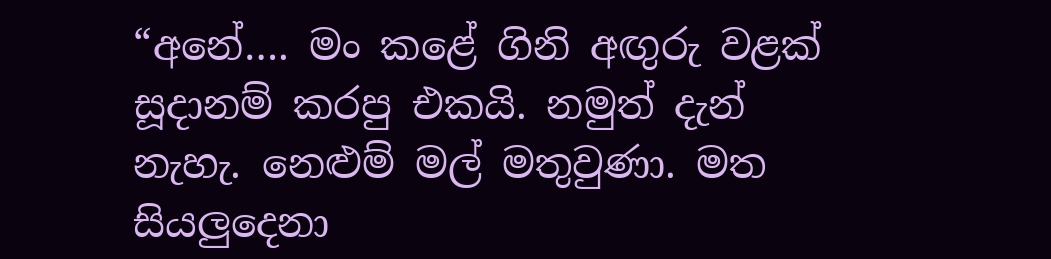“අනේ…. මං කළේ ගිනි අඟුරු වළක් සූදානම් කරපු එකයි. නමුත් දැන් නැහැ. නෙළුම් මල් මතුවුණා. මත සියලුදෙනා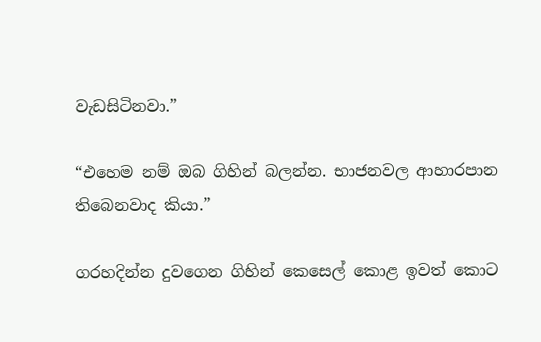වැඩසිටිනවා.”

“එහෙම නම් ඔබ ගිහින් බලන්න. භාජනවල ආහාරපාන තිබෙනවාද කියා.”

ගරහදින්න දුවගෙන ගිහින් කෙසෙල් කොළ ඉවත් කොට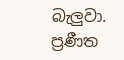බැලුවා. ප්‍රණීත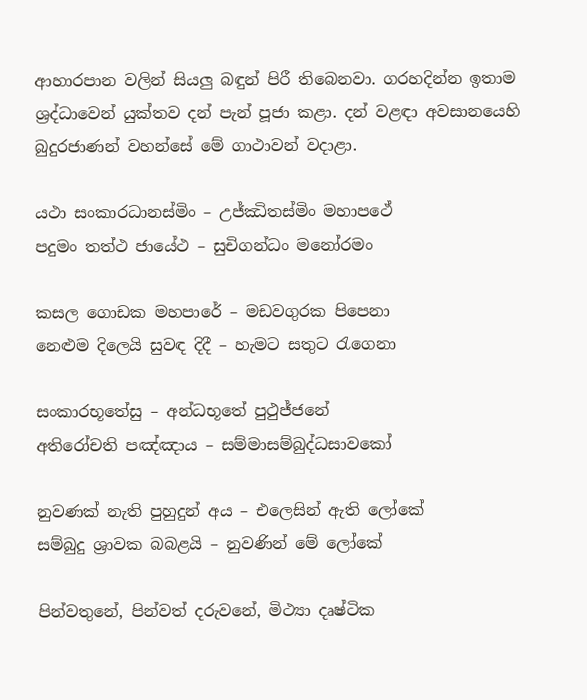ආහාරපාන වලින් සියලු බඳුන් පිරී තිබෙනවා. ගරහදින්න ඉතාම ශ්‍රද්ධාවෙන් යුක්තව දන් පැන් පූජා කළා. දන් වළඳා අවසානයෙහි බුදුරජාණන් වහන්සේ මේ ගාථාවන් වදාළා.

යථා සංකාරධානස්මිං – උජ්ඣිතස්මිං මහාපථේ
පදුමං තත්ථ ජායේථ – සුචිගන්ධං මනෝරමං

කසල ගොඩක මහපාරේ – මඩවගුරක පිපෙනා
නෙළුම දිලෙයි සුවඳ දිදී – හැමට සතුට රැගෙනා

සංකාරභූතේසු – අන්ධභූතේ පුථුජ්ජනේ
අතිරෝචති පඤ්ඤාය – සම්මාසම්බුද්ධසාවකෝ

නුවණක් නැති පුහුදුන් අය – එලෙසින් ඇති ලෝකේ
සම්බුදු ශ්‍රාවක බබළයි – නුවණින් මේ ලෝකේ

පින්වතුනේ, පින්වත් දරුවනේ, මිථ්‍යා දෘෂ්ටික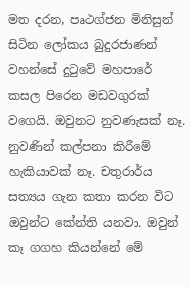මත දරන, පෘථග්ජන මිනිසුන් සිටින ලෝකය බුදුරජාණන් වහන්සේ දුටුවේ මහපාරේ කසල පිරෙන මඩවගුරක් වගෙයි. ඔවුනට නුවණැසක් නෑ. නුවණින් කල්පනා කිරීමේ හැකියාවක් නෑ. චතුරාර්ය සත්‍යය ගැන කතා කරන විට ඔවුන්ට කේන්ති යනවා. ඔවුන් කෑ ගගහ කියන්නේ මේ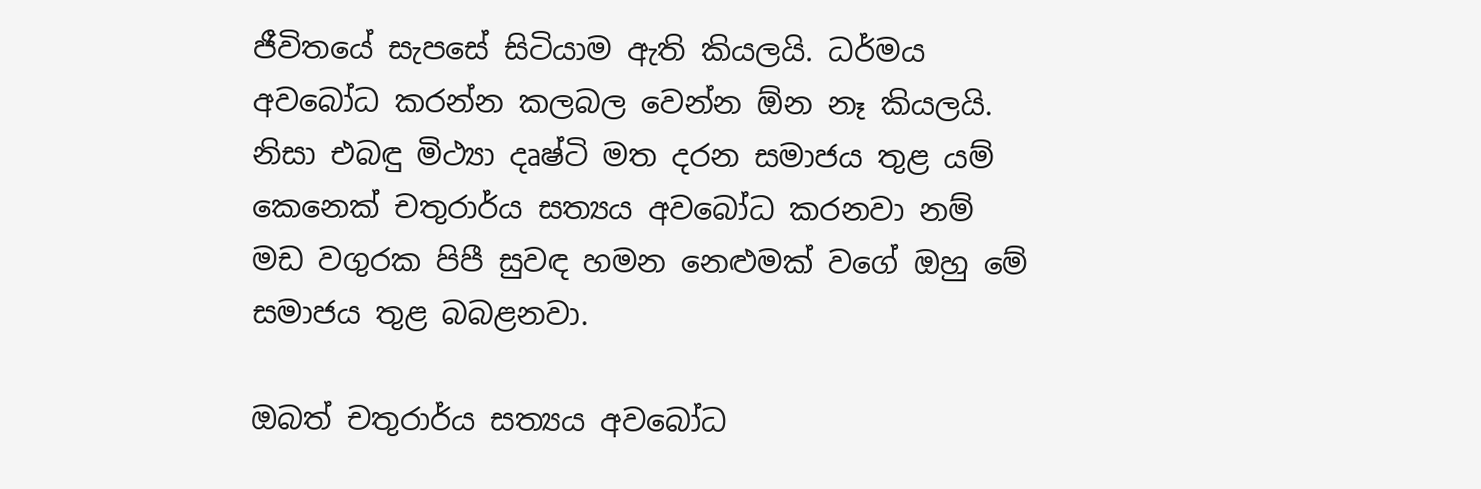ජීවිතයේ සැපසේ සිටියාම ඇති කියලයි. ධර්මය අවබෝධ කරන්න කලබල වෙන්න ඕන නෑ කියලයි. නිසා එබඳු මිථ්‍යා දෘෂ්ටි මත දරන සමාජය තුළ යම් කෙනෙක් චතුරාර්ය සත්‍යය අවබෝධ කරනවා නම් මඩ වගුරක පිපී සුවඳ හමන නෙළුමක් වගේ ඔහු මේ සමාජය තුළ බබළනවා.

ඔබත් චතුරාර්ය සත්‍යය අවබෝධ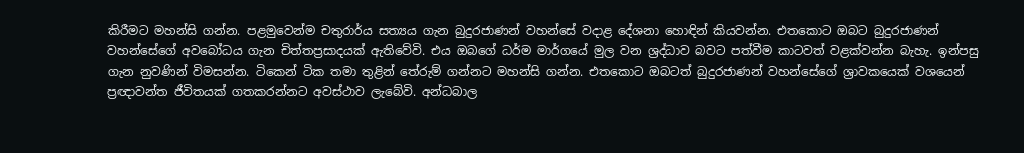කිරීමට මහන්සි ගන්න. පළමුවෙන්ම චතුරාර්ය සත්‍යය ගැන බුදුරජාණන් වහන්සේ වදාළ දේශනා හොඳින් කියවන්න. එතකොට ඔබට බුදුරජාණන් වහන්සේගේ අවබෝධය ගැන චිත්තප්‍රසාදයක් ඇතිවේවි. එය ඔබගේ ධර්ම මාර්ගයේ මුල වන ශ්‍රද්ධාව බවට පත්වීම කාටවත් වළක්වන්න බැහැ. ඉන්පසු ගැන නුවණින් විමසන්න. ටිකෙන් ටික තමා තුළින් තේරුම් ගන්නට මහන්සි ගන්න. එතකොට ඔබටත් බුදුරජාණන් වහන්සේගේ ශ්‍රාවකයෙක් වශයෙන් ප්‍රඥාවන්ත ජීවිතයක් ගතකරන්නට අවස්ථාව ලැබේවි. අන්ධබාල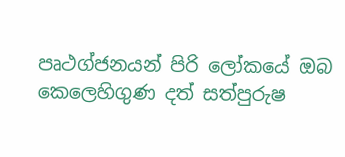පෘථග්ජනයන් පිරි ලෝකයේ ඔබ කෙලෙහිගුණ දත් සත්පුරුෂ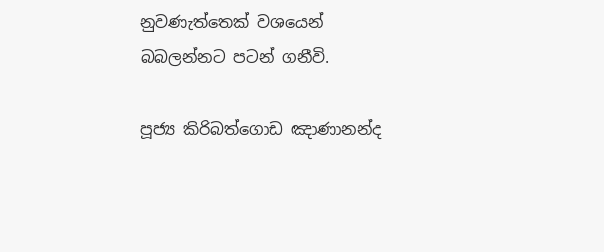නුවණැත්තෙක් වශයෙන් බබලන්නට පටන් ගනීවි.

පූජ්‍ය කිරිබත්ගොඩ ඤාණානන්ද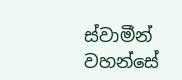ස්වාමීන් වහන්සේ